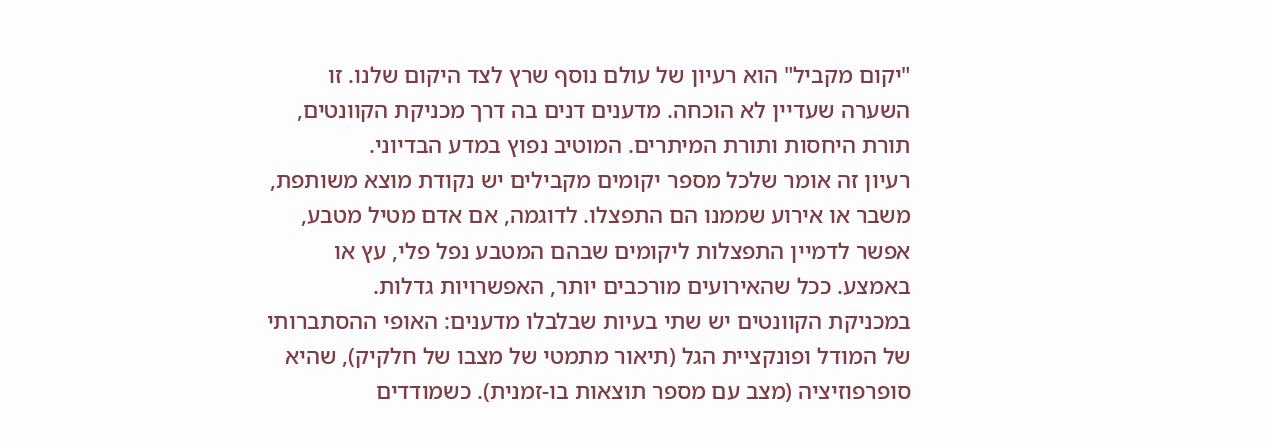"יקום מקביל" הוא רעיון של עולם נוסף שרץ לצד היקום שלנו. זו השערה שעדיין לא הוכחה. מדענים דנים בה דרך מכניקת הקוונטים, תורת היחסות ותורת המיתרים. המוטיב נפוץ במדע הבדיוני.
רעיון זה אומר שלכל מספר יקומים מקבילים יש נקודת מוצא משותפת, משבר או אירוע שממנו הם התפצלו. לדוגמה, אם אדם מטיל מטבע, אפשר לדמיין התפצלות ליקומים שבהם המטבע נפל פלי, עץ או באמצע. ככל שהאירועים מורכבים יותר, האפשרויות גדלות.
במכניקת הקוונטים יש שתי בעיות שבלבלו מדענים: האופי ההסתברותי של המודל ופונקציית הגל (תיאור מתמטי של מצבו של חלקיק), שהיא סופרפוזיציה (מצב עם מספר תוצאות בו-זמנית). כשמודדים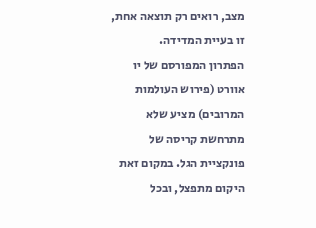מצב, רואים רק תוצאה אחת, זו בעיית המדידה.
הפתרון המפורסם של יו אוורט (פירוש העולמות המרובים) מציע שלא מתרחשת קריסה של פונקציית הגל. במקום זאת היקום מתפצל, ובכל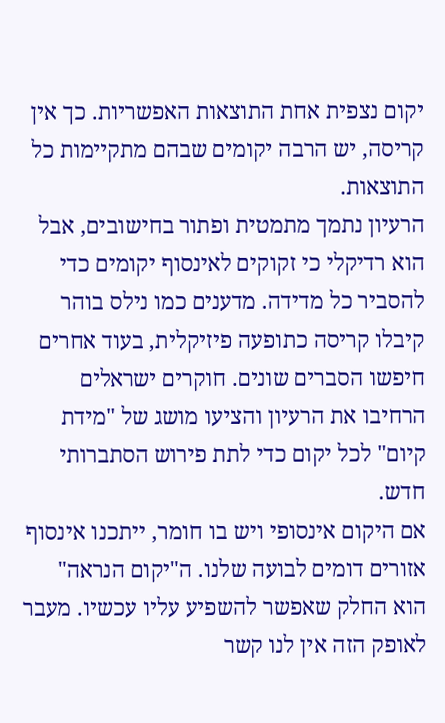יקום נצפית אחת התוצאות האפשריות. כך אין קריסה, יש הרבה יקומים שבהם מתקיימות כל התוצאות.
הרעיון נתמך מתמטית ופתור בחישובים, אבל הוא רדיקלי כי זקוקים לאינסוף יקומים כדי להסביר כל מדידה. מדענים כמו נילס בוהר קיבלו קריסה כתופעה פיזיקלית, בעוד אחרים חיפשו הסברים שונים. חוקרים ישראלים הרחיבו את הרעיון והציעו מושג של "מידת קיום" לכל יקום כדי לתת פירוש הסתברותי חדש.
אם היקום אינסופי ויש בו חומר, ייתכנו אינסוף אזורים דומים לבועה שלנו. ה"יקום הנראה" הוא החלק שאפשר להשפיע עליו עכשיו. מעבר לאופק הזה אין לנו קשר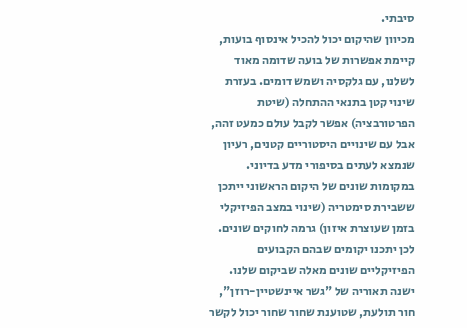סיבתי.
מכיוון שהיקום יכול להכיל אינסוף בועות, קיימת אפשרות של בועה שדומה מאוד לשלנו, עם גלקסיה ושמש דומים. בעזרת שינוי קטן בתנאי ההתחלה (שיטת הפרטורבציה) אפשר לקבל עולם כמעט זהה, אבל עם שינויים היסטוריים קטנים, רעיון שנמצא לעתים בסיפורי מדע בדיוני.
במקומות שונים של היקום הראשוני ייתכן ששבירת סימטריה (שינוי במצב הפיזיקלי בזמן שעוצרת איזון) גרמה לחוקים שונים. לכן יתכנו יקומים שבהם הקבועים הפיזיקליים שונים מאלה שביקום שלנו.
ישנה תאוריה של "גשר איינשטיין-רוזן", חור תולעת, שטוענת שחור שחור יכול לקשר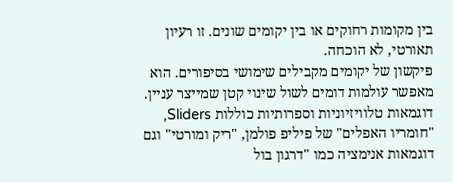בין מקומות רחוקים או בין יקומים שונים. זו רעיון תאורטי, לא הוכחה.
פיקשון של יקומים מקבילים שימושי בסיפורים. הוא מאפשר עולמות דומים לשול שינוי קטן שמייצר עניין. דוגמאות טלוויזיוניות וספרותיות כוללות Sliders, "חומריו האפלים" של פיליפ פולמן, "ריק ומורטי" וגם דוגמאות אנימציה כמו "דרגון בול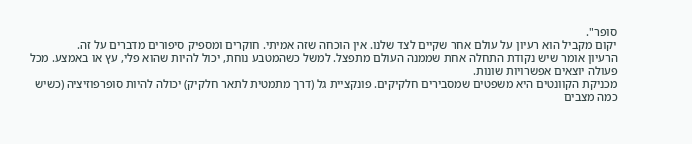סופר".
יקום מקביל הוא רעיון על עולם אחר שקיים לצד שלנו. אין הוכחה שזה אמיתי. חוקרים ומספיק סיפורים מדברים על זה.
הרעיון אומר שיש נקודת התחלה אחת שממנה העולם מתפצל. למשל כשהמטבע נוחת, יכול להיות שהוא פלי, עץ או באמצע. מכל פעולה יוצאים אפשרויות שונות.
מכניקת הקוונטים היא משפטים שמסבירים חלקיקים. פונקציית גל (דרך מתמטית לתאר חלקיק) יכולה להיות סופרפוזיציה (כשיש כמה מצבים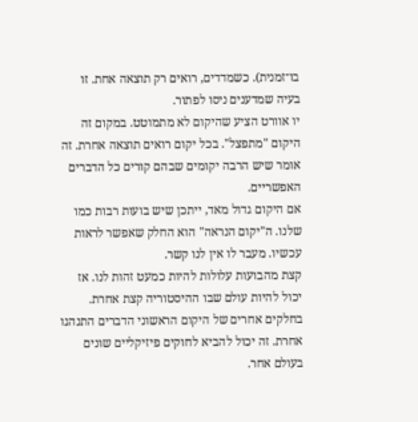בו־זמנית). כשמדדים, רואים רק תוצאה אחת. זו בעיה שמדענים ניסו לפתור.
יו אוורט הציע שהיקום לא מתמוטט. במקום זה היקום "מתפצל". בכל יקום רואים תוצאה אחרת. זה אומר שיש הרבה יקומים שבהם קורים כל הדברים האפשריים.
אם היקום גדול מאד, ייתכן שיש בועות רבות כמו שלנו. ה"יקום הנראה" הוא החלק שאפשר לראות עכשיו. מעבר לו אין לנו קשר.
קצת מהבועות עלולות להיות כמעט זהות לנו. אז יכול להיות עולם שבו ההיסטוריה קצת אחרת.
בחלקים אחרים של היקום הראשוני הדברים התנהגו אחרת. זה יכול להביא לחוקים פיזיקליים שונים בעולם אחר.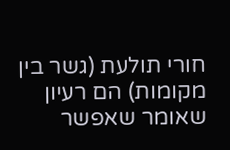חורי תולעת (גשר בין מקומות) הם רעיון שאומר שאפשר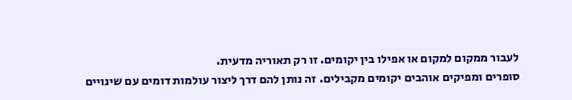לעבור ממקום למקום או אפילו בין יקומים. זו רק תאוריה מדעית.
סופרים ומפיקים אוהבים יקומים מקבילים. זה נותן להם דרך ליצור עולמות דומים עם שינויים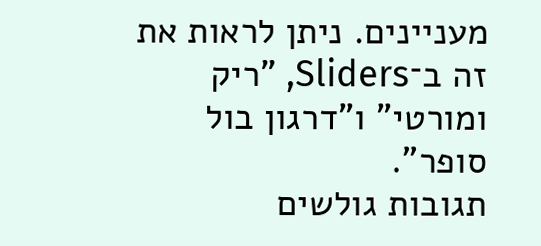מעניינים. ניתן לראות את זה ב־Sliders, "ריק ומורטי" ו"דרגון בול סופר".
תגובות גולשים